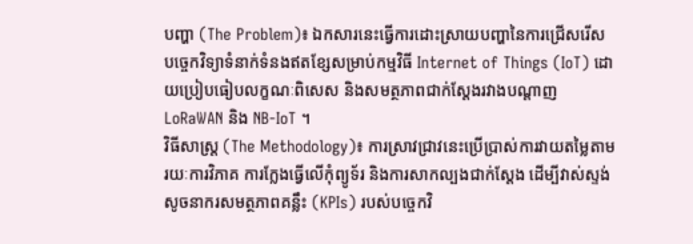បញ្ហា (The Problem)៖ ឯកសារនេះធ្វើការដោះស្រាយបញ្ហានៃការជ្រើសរើសបច្ចេកវិទ្យាទំនាក់ទំនងឥតខ្សែសម្រាប់កម្មវិធី Internet of Things (IoT) ដោយប្រៀបធៀបលក្ខណៈពិសេស និងសមត្ថភាពជាក់ស្តែងរវាងបណ្តាញ LoRaWAN និង NB-IoT ។
វិធីសាស្ត្រ (The Methodology)៖ ការស្រាវជ្រាវនេះប្រើប្រាស់ការវាយតម្លៃតាមរយៈការវិភាគ ការក្លែងធ្វើលើកុំព្យូទ័រ និងការសាកល្បងជាក់ស្តែង ដើម្បីវាស់ស្ទង់សូចនាករសមត្ថភាពគន្លឹះ (KPIs) របស់បច្ចេកវិ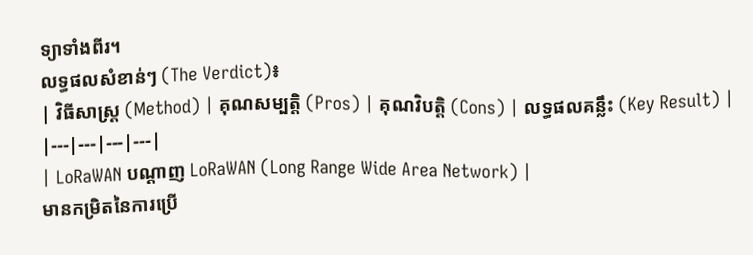ទ្យាទាំងពីរ។
លទ្ធផលសំខាន់ៗ (The Verdict)៖
| វិធីសាស្ត្រ (Method) | គុណសម្បត្តិ (Pros) | គុណវិបត្តិ (Cons) | លទ្ធផលគន្លឹះ (Key Result) |
|---|---|---|---|
| LoRaWAN បណ្តាញ LoRaWAN (Long Range Wide Area Network) |
មានកម្រិតនៃការប្រើ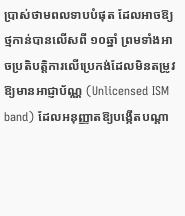ប្រាស់ថាមពលទាបបំផុត ដែលអាចឱ្យថ្មកាន់បានលើសពី ១០ឆ្នាំ ព្រមទាំងអាចប្រតិបត្តិការលើប្រេកង់ដែលមិនតម្រូវឱ្យមានអាជ្ញាប័ណ្ណ (Unlicensed ISM band) ដែលអនុញ្ញាតឱ្យបង្កើតបណ្តា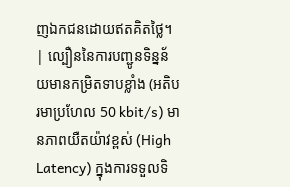ញឯកជនដោយឥតគិតថ្លៃ។ | ល្បឿននៃការបញ្ជូនទិន្នន័យមានកម្រិតទាបខ្លាំង (អតិបរមាប្រហែល 50 kbit/s) មានភាពយឺតយ៉ាវខ្ពស់ (High Latency) ក្នុងការទទួលទិ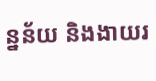ន្នន័យ និងងាយរ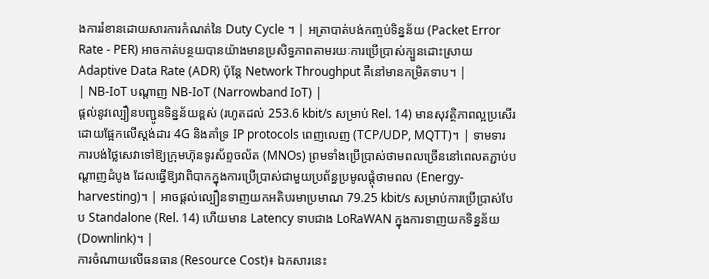ងការរំខានដោយសារការកំណត់នៃ Duty Cycle ។ | អត្រាបាត់បង់កញ្ចប់ទិន្នន័យ (Packet Error Rate - PER) អាចកាត់បន្ថយបានយ៉ាងមានប្រសិទ្ធភាពតាមរយៈការប្រើប្រាស់ក្បួនដោះស្រាយ Adaptive Data Rate (ADR) ប៉ុន្តែ Network Throughput គឺនៅមានកម្រិតទាប។ |
| NB-IoT បណ្តាញ NB-IoT (Narrowband IoT) |
ផ្តល់នូវល្បឿនបញ្ជូនទិន្នន័យខ្ពស់ (រហូតដល់ 253.6 kbit/s សម្រាប់ Rel. 14) មានសុវត្ថិភាពល្អប្រសើរដោយផ្អែកលើស្តង់ដារ 4G និងគាំទ្រ IP protocols ពេញលេញ (TCP/UDP, MQTT)។ | ទាមទារការបង់ថ្លៃសេវាទៅឱ្យក្រុមហ៊ុនទូរស័ព្ទចល័ត (MNOs) ព្រមទាំងប្រើប្រាស់ថាមពលច្រើននៅពេលតភ្ជាប់បណ្តាញដំបូង ដែលធ្វើឱ្យវាពិបាកក្នុងការប្រើប្រាស់ជាមួយប្រព័ន្ធប្រមូលផ្តុំថាមពល (Energy-harvesting)។ | អាចផ្តល់ល្បឿនទាញយកអតិបរមាប្រមាណ 79.25 kbit/s សម្រាប់ការប្រើប្រាស់បែប Standalone (Rel. 14) ហើយមាន Latency ទាបជាង LoRaWAN ក្នុងការទាញយកទិន្នន័យ (Downlink)។ |
ការចំណាយលើធនធាន (Resource Cost)៖ ឯកសារនេះ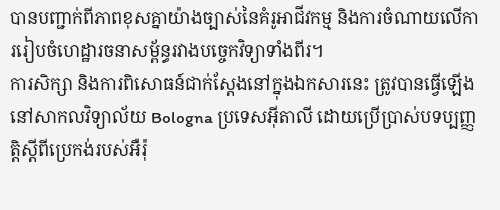បានបញ្ជាក់ពីភាពខុសគ្នាយ៉ាងច្បាស់នៃគំរូអាជីវកម្ម និងការចំណាយលើការរៀបចំហេដ្ឋារចនាសម្ព័ន្ធរវាងបច្ចេកវិទ្យាទាំងពីរ។
ការសិក្សា និងការពិសោធន៍ជាក់ស្តែងនៅក្នុងឯកសារនេះ ត្រូវបានធ្វើឡើងនៅសាកលវិទ្យាល័យ Bologna ប្រទេសអ៊ីតាលី ដោយប្រើប្រាស់បទប្បញ្ញត្តិស្តីពីប្រេកង់របស់អឺរ៉ុ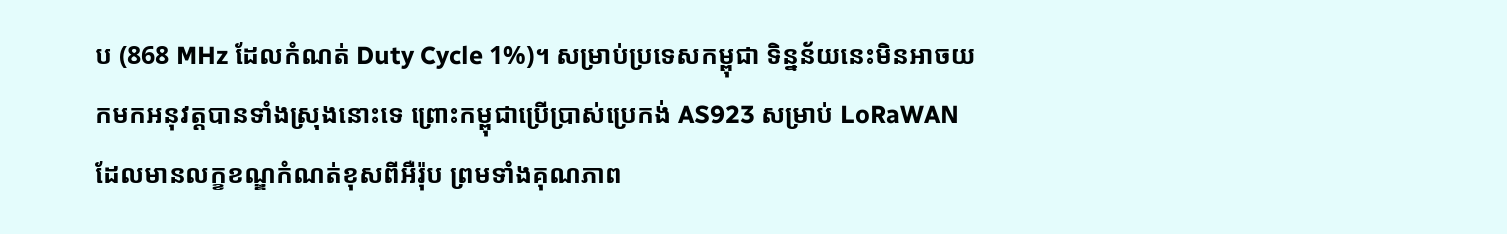ប (868 MHz ដែលកំណត់ Duty Cycle 1%)។ សម្រាប់ប្រទេសកម្ពុជា ទិន្នន័យនេះមិនអាចយកមកអនុវត្តបានទាំងស្រុងនោះទេ ព្រោះកម្ពុជាប្រើប្រាស់ប្រេកង់ AS923 សម្រាប់ LoRaWAN ដែលមានលក្ខខណ្ឌកំណត់ខុសពីអឺរ៉ុប ព្រមទាំងគុណភាព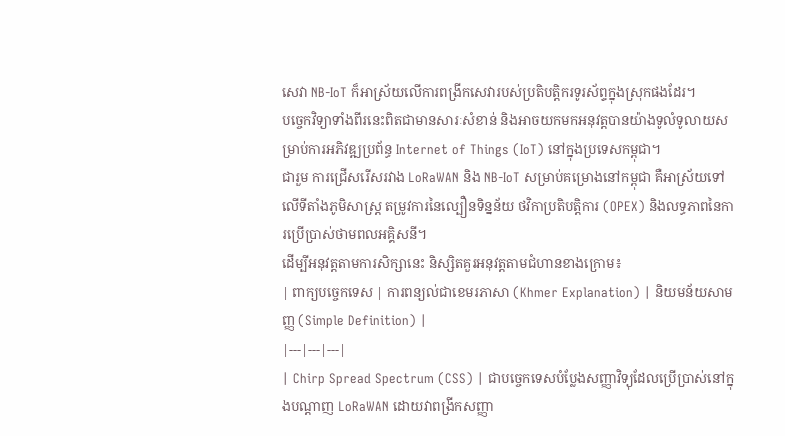សេវា NB-IoT ក៏អាស្រ័យលើការពង្រីកសេវារបស់ប្រតិបត្តិករទូរស័ព្ទក្នុងស្រុកផងដែរ។
បច្ចេកវិទ្យាទាំងពីរនេះពិតជាមានសារៈសំខាន់ និងអាចយកមកអនុវត្តបានយ៉ាងទូលំទូលាយសម្រាប់ការអភិវឌ្ឍប្រព័ន្ធ Internet of Things (IoT) នៅក្នុងប្រទេសកម្ពុជា។
ជារួម ការជ្រើសរើសរវាង LoRaWAN និង NB-IoT សម្រាប់គម្រោងនៅកម្ពុជា គឺអាស្រ័យទៅលើទីតាំងភូមិសាស្ត្រ តម្រូវការនៃល្បឿនទិន្នន័យ ថវិកាប្រតិបត្តិការ (OPEX) និងលទ្ធភាពនៃការប្រើប្រាស់ថាមពលអគ្គិសនី។
ដើម្បីអនុវត្តតាមការសិក្សានេះ និស្សិតគួរអនុវត្តតាមជំហានខាងក្រោម៖
| ពាក្យបច្ចេកទេស | ការពន្យល់ជាខេមរភាសា (Khmer Explanation) | និយមន័យសាមញ្ញ (Simple Definition) |
|---|---|---|
| Chirp Spread Spectrum (CSS) | ជាបច្ចេកទេសបំប្លែងសញ្ញាវិទ្យុដែលប្រើប្រាស់នៅក្នុងបណ្តាញ LoRaWAN ដោយវាពង្រីកសញ្ញា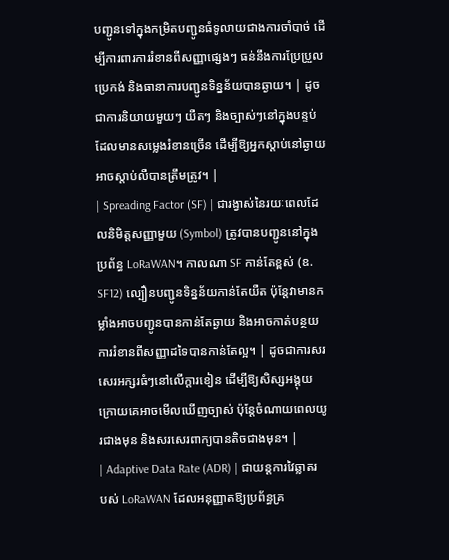បញ្ជូនទៅក្នុងកម្រិតបញ្ជូនធំទូលាយជាងការចាំបាច់ ដើម្បីការពារការរំខានពីសញ្ញាផ្សេងៗ ធន់នឹងការប្រែប្រួលប្រេកង់ និងធានាការបញ្ជូនទិន្នន័យបានឆ្ងាយ។ | ដូចជាការនិយាយមួយៗ យឺតៗ និងច្បាស់ៗនៅក្នុងបន្ទប់ដែលមានសម្លេងរំខានច្រើន ដើម្បីឱ្យអ្នកស្តាប់នៅឆ្ងាយអាចស្តាប់លឺបានត្រឹមត្រូវ។ |
| Spreading Factor (SF) | ជារង្វាស់នៃរយៈពេលដែលនិមិត្តសញ្ញាមួយ (Symbol) ត្រូវបានបញ្ជូននៅក្នុងប្រព័ន្ធ LoRaWAN។ កាលណា SF កាន់តែខ្ពស់ (ឧ. SF12) ល្បឿនបញ្ជូនទិន្នន័យកាន់តែយឺត ប៉ុន្តែវាមានកម្លាំងអាចបញ្ជូនបានកាន់តែឆ្ងាយ និងអាចកាត់បន្ថយការរំខានពីសញ្ញាដទៃបានកាន់តែល្អ។ | ដូចជាការសរសេរអក្សរធំៗនៅលើក្តារខៀន ដើម្បីឱ្យសិស្សអង្គុយក្រោយគេអាចមើលឃើញច្បាស់ ប៉ុន្តែចំណាយពេលយូរជាងមុន និងសរសេរពាក្យបានតិចជាងមុន។ |
| Adaptive Data Rate (ADR) | ជាយន្តការវៃឆ្លាតរបស់ LoRaWAN ដែលអនុញ្ញាតឱ្យប្រព័ន្ធគ្រ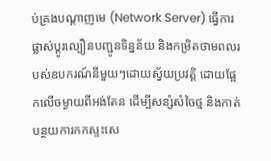ប់គ្រងបណ្តាញមេ (Network Server) ធ្វើការផ្លាស់ប្តូរល្បឿនបញ្ជូនទិន្នន័យ និងកម្រិតថាមពលរបស់ឧបករណ៍នីមួយៗដោយស្វ័យប្រវត្តិ ដោយផ្អែកលើចម្ងាយពីអង់តែន ដើម្បីសន្សំសំចៃថ្ម និងកាត់បន្ថយការកកស្ទះសេ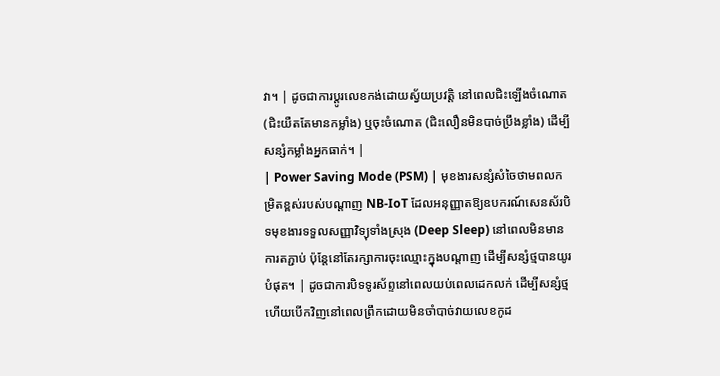វា។ | ដូចជាការប្តូរលេខកង់ដោយស្វ័យប្រវត្តិ នៅពេលជិះឡើងចំណោត (ជិះយឺតតែមានកម្លាំង) ឬចុះចំណោត (ជិះលឿនមិនបាច់ប្រឹងខ្លាំង) ដើម្បីសន្សំកម្លាំងអ្នកធាក់។ |
| Power Saving Mode (PSM) | មុខងារសន្សំសំចៃថាមពលកម្រិតខ្ពស់របស់បណ្តាញ NB-IoT ដែលអនុញ្ញាតឱ្យឧបករណ៍សេនស័របិទមុខងារទទួលសញ្ញាវិទ្យុទាំងស្រុង (Deep Sleep) នៅពេលមិនមានការតភ្ជាប់ ប៉ុន្តែនៅតែរក្សាការចុះឈ្មោះក្នុងបណ្តាញ ដើម្បីសន្សំថ្មបានយូរបំផុត។ | ដូចជាការបិទទូរស័ព្ទនៅពេលយប់ពេលដេកលក់ ដើម្បីសន្សំថ្ម ហើយបើកវិញនៅពេលព្រឹកដោយមិនចាំបាច់វាយលេខកូដ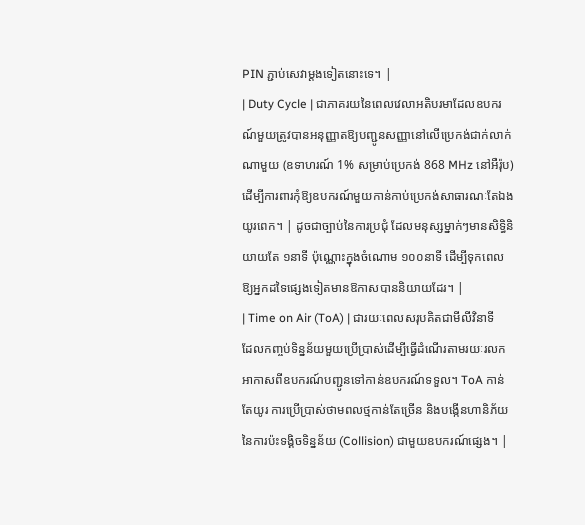PIN ភ្ជាប់សេវាម្តងទៀតនោះទេ។ |
| Duty Cycle | ជាភាគរយនៃពេលវេលាអតិបរមាដែលឧបករណ៍មួយត្រូវបានអនុញ្ញាតឱ្យបញ្ជូនសញ្ញានៅលើប្រេកង់ជាក់លាក់ណាមួយ (ឧទាហរណ៍ 1% សម្រាប់ប្រេកង់ 868 MHz នៅអឺរ៉ុប) ដើម្បីការពារកុំឱ្យឧបករណ៍មួយកាន់កាប់ប្រេកង់សាធារណៈតែឯងយូរពេក។ | ដូចជាច្បាប់នៃការប្រជុំ ដែលមនុស្សម្នាក់ៗមានសិទ្ធិនិយាយតែ ១នាទី ប៉ុណ្ណោះក្នុងចំណោម ១០០នាទី ដើម្បីទុកពេលឱ្យអ្នកដទៃផ្សេងទៀតមានឱកាសបាននិយាយដែរ។ |
| Time on Air (ToA) | ជារយៈពេលសរុបគិតជាមីលីវិនាទី ដែលកញ្ចប់ទិន្នន័យមួយប្រើប្រាស់ដើម្បីធ្វើដំណើរតាមរយៈរលកអាកាសពីឧបករណ៍បញ្ជូនទៅកាន់ឧបករណ៍ទទួល។ ToA កាន់តែយូរ ការប្រើប្រាស់ថាមពលថ្មកាន់តែច្រើន និងបង្កើនហានិភ័យនៃការប៉ះទង្គិចទិន្នន័យ (Collision) ជាមួយឧបករណ៍ផ្សេង។ |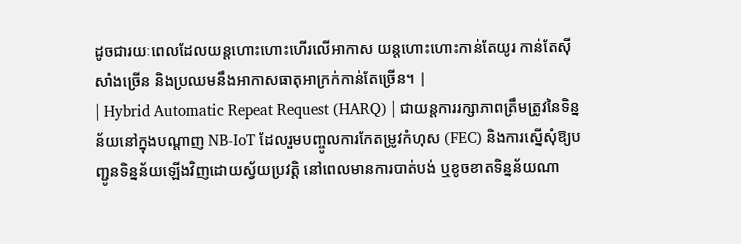ដូចជារយៈពេលដែលយន្តហោះហោះហើរលើអាកាស យន្តហោះហោះកាន់តែយូរ កាន់តែស៊ីសាំងច្រើន និងប្រឈមនឹងអាកាសធាតុអាក្រក់កាន់តែច្រើន។ |
| Hybrid Automatic Repeat Request (HARQ) | ជាយន្តការរក្សាភាពត្រឹមត្រូវនៃទិន្នន័យនៅក្នុងបណ្តាញ NB-IoT ដែលរួមបញ្ចូលការកែតម្រូវកំហុស (FEC) និងការស្នើសុំឱ្យបញ្ជូនទិន្នន័យឡើងវិញដោយស្វ័យប្រវត្តិ នៅពេលមានការបាត់បង់ ឬខូចខាតទិន្នន័យណា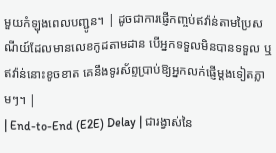មួយកំឡុងពេលបញ្ជូន។ | ដូចជាការផ្ញើកញ្ចប់ឥវ៉ាន់តាមប្រៃសណីយ៍ដែលមានលេខកូដតាមដាន បើអ្នកទទួលមិនបានទទួល ឬឥវ៉ាន់នោះខូចខាត គេនឹងទូរស័ព្ទប្រាប់ឱ្យអ្នកលក់ផ្ញើម្តងទៀតភ្លាមៗ។ |
| End-to-End (E2E) Delay | ជារង្វាស់នៃ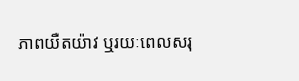ភាពយឺតយ៉ាវ ឬរយៈពេលសរុ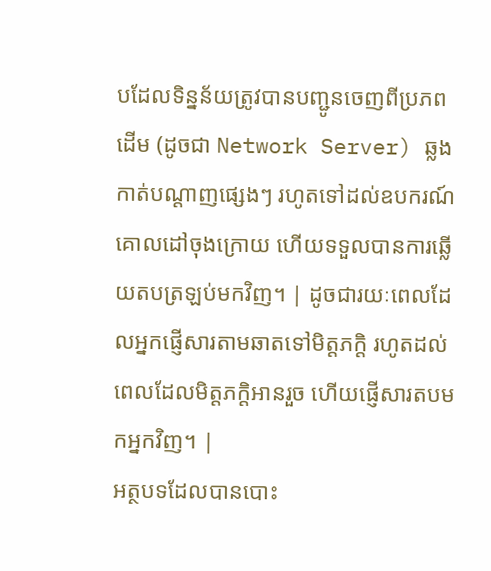បដែលទិន្នន័យត្រូវបានបញ្ជូនចេញពីប្រភពដើម (ដូចជា Network Server) ឆ្លងកាត់បណ្តាញផ្សេងៗ រហូតទៅដល់ឧបករណ៍គោលដៅចុងក្រោយ ហើយទទួលបានការឆ្លើយតបត្រឡប់មកវិញ។ | ដូចជារយៈពេលដែលអ្នកផ្ញើសារតាមឆាតទៅមិត្តភក្តិ រហូតដល់ពេលដែលមិត្តភក្តិអានរួច ហើយផ្ញើសារតបមកអ្នកវិញ។ |
អត្ថបទដែលបានបោះ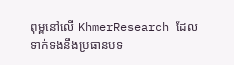ពុម្ពនៅលើ KhmerResearch ដែលទាក់ទងនឹងប្រធានបទ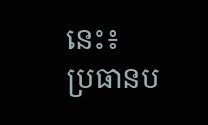នេះ៖
ប្រធានប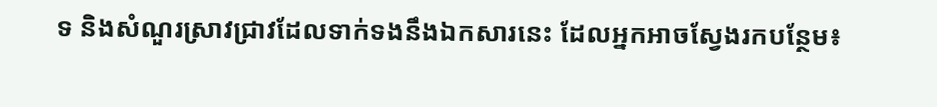ទ និងសំណួរស្រាវជ្រាវដែលទាក់ទងនឹងឯកសារនេះ ដែលអ្នកអាចស្វែងរកបន្ថែម៖